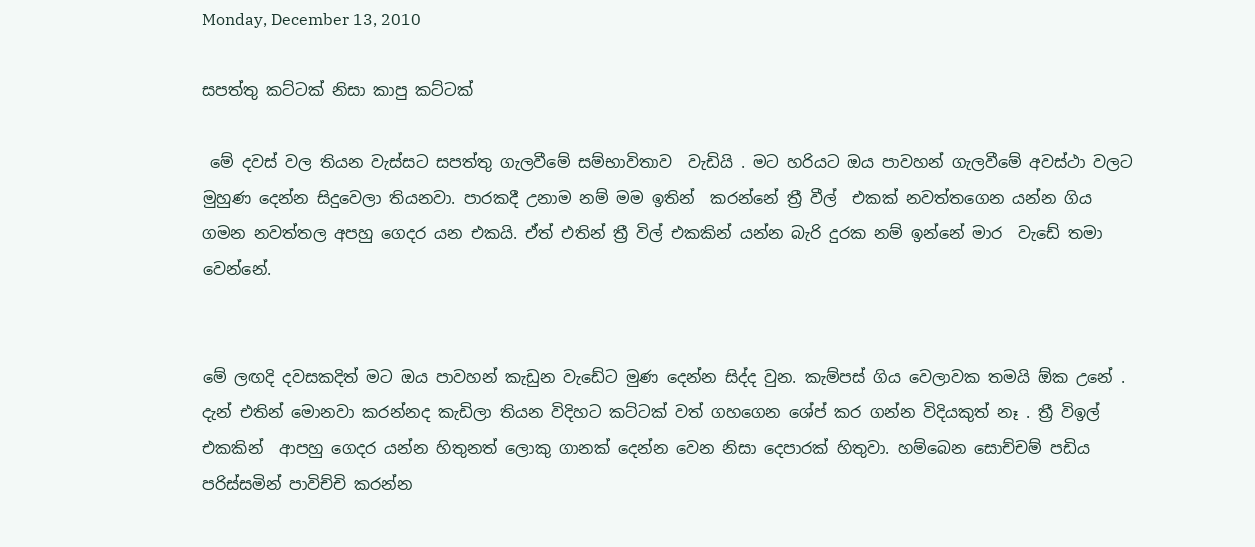Monday, December 13, 2010

සපත්තු කට්ටක් නිසා කාපු කට්ටක්

 මේ දවස් වල තියන වැස්සට සපත්තු ගැලවීමේ සම්භාවිතාව  වැඩියි . මට හරියට ඔය පාවහන් ගැලවීමේ අවස්ථා වලට මුහුණ දෙන්න සිදුවෙලා තියනවා. පාරකදී උනාම නම් මම ඉතින්  කරන්නේ ත්‍රී වීල්  එකක් නවත්තගෙන යන්න ගිය ගමන නවත්තල අපහු ගෙදර යන එකයි. ඒත් එතින් ත්‍රී විල් එකකින් යන්න බැරි දුරක නම් ඉන්නේ මාර  වැඩේ තමා වෙන්නේ.


මේ ලඟදි දවසකදිත් මට ඔය පාවහන් කැඩුන වැඩේට මුණ දෙන්න සිද්ද වුන. කැම්පස් ගිය වෙලාවක තමයි ඕක උනේ . දැන් එතින් මොනවා කරන්නද කැඩිලා තියන විදිහට කට්ටක් වත් ගහගෙන ශේප් කර ගන්න විදියකුත් නෑ . ත්‍රී විඉල් එකකින්  ආපහු ගෙදර යන්න හිතුනත් ලොකු ගානක් දෙන්න වෙන නිසා දෙපාරක් හිතුවා. හම්බෙන සොච්චම් පඩිය පරිස්සමින් පාවිච්චි කරන්න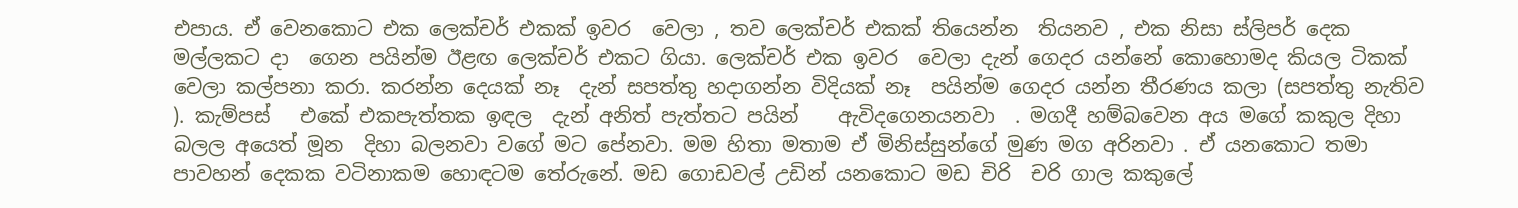එපාය. ඒ වෙනකොට එක ලෙක්චර් එකක් ඉවර  වෙලා , තව ලෙක්චර් එකක් තියෙන්න  තියනව , එක නිසා ස්ලිපර් දෙක මල්ලකට දා  ගෙන පයින්ම ඊළඟ ලෙක්චර් එකට ගියා. ලෙක්චර් එක ඉවර  වෙලා දැන් ගෙදර යන්නේ කොහොමද කියල ටිකක් වෙලා කල්පනා කරා. කරන්න දෙයක් නෑ  දැන් සපත්තු හදාගන්න විදියක් නෑ  පයින්ම ගෙදර යන්න තීරණය කලා (සපත්තු නැතිව ). කැම්පස්   එකේ එකපැත්තක ඉඳල  දැන් අනිත් පැත්තට පයින්    ඇවිදගෙනයනවා  . මගදී හම්බවෙන අය මගේ කකුල දිහා බලල අයෙත් මූන  දිහා බලනවා වගේ මට පේනවා. මම හිතා මතාම ඒ මිනිස්සුන්ගේ මුණ මග අරිනවා . ඒ යනකොට තමා පාවහන් දෙකක වටිනාකම හොඳටම තේරුනේ. මඩ ගොඩවල් උඩින් යනකොට මඩ චිරි  චරි ගාල කකුලේ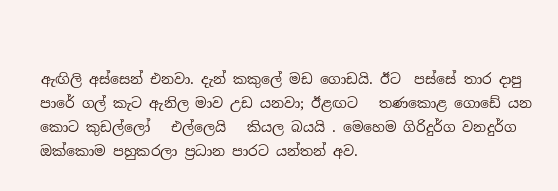ඇඟිලි අස්සෙන් එනවා. දැන් කකුලේ මඩ ගොඩයි. ඊට  පස්සේ තාර දාපු පාරේ ගල් කැට ඇනිල මාව උඩ යනවා; ඊළඟට   තණකොළ ගොඩේ යන කොට කුඩල්ලෝ   එල්ලෙයි   කියල බයයි . මෙහෙම ගිරිදුර්ග වනදුර්ග ඔක්කොම පහුකරලා ප්‍රධාන පාරට යන්තන් අව.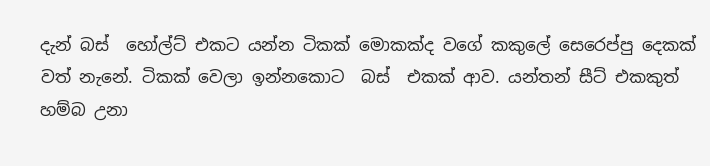දැන් බස්  හෝල්ට් එකට යන්න ටිකක් මොකක්ද වගේ කකුලේ සෙරෙප්පු දෙකක් වත් නැනේ. ටිකක් වෙලා ඉන්නකොට  බස්  එකක් ආව. යන්තන් සීට් එකකුත් හම්බ උනා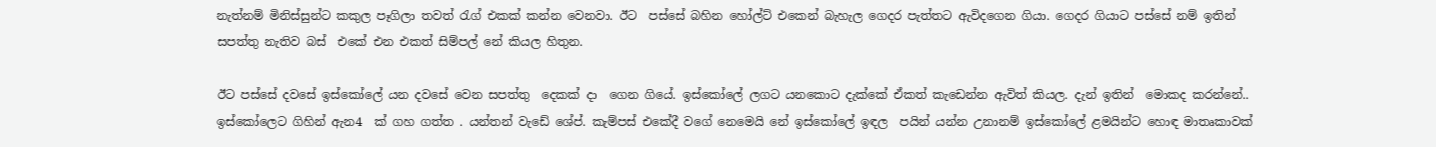නැත්නම් මිනිස්සුන්ට කකුල පෑගිලා තවත් රැග් එකක් කන්න වෙනවා. ඊට  පස්සේ බහින හෝල්ට් එකෙන් බැහැල ගෙදර පැත්තට ඇවිදගෙන ගියා. ගෙදර ගියාට පස්සේ නම් ඉතින්  සපත්තු නැතිව බස්  එකේ එන එකත් සිම්පල් නේ කියල හිතුන.

ඊට පස්සේ දවසේ ඉස්කෝලේ යන දවසේ වෙන සපත්තු  දෙකක් දා  ගෙන ගියේ. ඉස්කෝලේ ලගට යනකොට දැක්කේ ඒකත් කැඩෙන්න ඇවිත් කියල. දැන් ඉතින්  මොකද කරන්නේ.. ඉස්කෝලෙට ගිහින් ඇන4  ක් ගහ ගත්ත . යන්තන් වැඩේ ශේප්. කැම්පස් එකේදී වගේ නෙමෙයි නේ ඉස්කෝලේ ඉඳල  පයින් යන්න උනානම් ඉස්කෝලේ ළමයින්ට හොඳ මාතෘකාවක්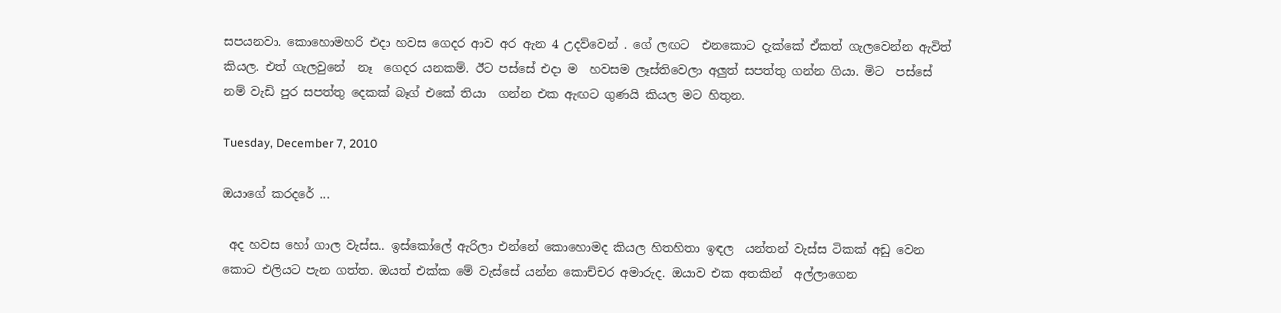සපයනවා. කොහොමහරි එදා හවස ගෙදර ආව අර ඇන 4 උදව්වෙන් . ගේ ලඟට  එනකොට දැක්කේ ඒකත් ගැලවෙන්න ඇවිත් කියල. එත් ගැලවුනේ  නෑ  ගෙදර යනකම්. ඊට පස්සේ එදා ම  හවසම ලෑස්තිවෙලා අලුත් සපත්තු ගන්න ගියා. මිට  පස්සේ නම් වැඩි පුර සපත්තු දෙකක් බෑග් එකේ තියා  ගන්න එක ඇඟට ගුණයි කියල මට හිතුන.

Tuesday, December 7, 2010

ඔයාගේ කරදරේ ...

 අද හවස හෝ ගාල වැස්ස.. ඉස්කෝලේ ඇරිලා එන්නේ කොහොමද කියල හිතහිතා ඉඳල  යන්තන් වැස්ස ටිකක් අඩු වෙන කොට එලියට පැන ගත්ත. ඔයත් එක්ක මේ වැස්සේ යන්න කොච්චර අමාරුද. ඔයාව එක අතකින්  අල්ලාගෙන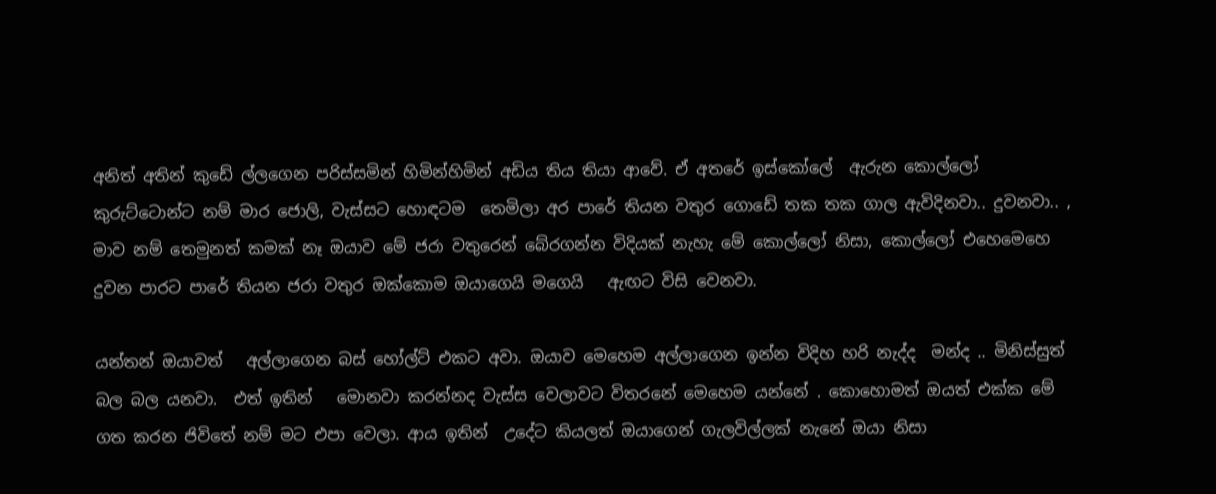අනිත් අතින් කුඩේ ල්ලගෙන පරිස්සමින් හිමින්හිමින් අඩිය තිය තියා ආවේ. ඒ අතරේ ඉස්කෝලේ  ඇරුන කොල්ලෝ කුරුට්ටොන්ට නම් මාර ජොලි, වැස්සට හොඳටම  තෙමිලා අර පාරේ තියන වතුර ගොඩේ තක තක ගාල ඇවිදිනවා.. දුවනවා.. , මාව නම් තෙමුනත් කමක් නෑ ඔයාව මේ ජරා වතුරෙන් බේරගන්න විදියක් නැහැ මේ කොල්ලෝ නිසා, කොල්ලෝ එහෙමෙහෙ දුවන පාරට පාරේ තියන ජරා වතුර ඔක්කොම ඔයාගෙයි මගෙයි   ඇඟට විසි වෙනවා.

යන්තන් ඔයාවත්   අල්ලාගෙන බස් හෝල්ට් එකට අවා. ඔයාව මෙහෙම අල්ලාගෙන ඉන්න විදිහ හරි නැද්ද  මන්ද .. මිනිස්සුත් බල බල යනවා.  එත් ඉතින්   මොනවා කරන්නද වැස්ස වෙලාවට විතරනේ මෙහෙම යන්නේ . කොහොමත් ඔයත් එක්ක මේ ගත කරන ජිවිතේ නම් මට එපා වෙලා. ආය ඉතින්  උදේට කියලත් ඔයාගෙන් ගැලවිල්ලක් නැනේ ඔයා නිසා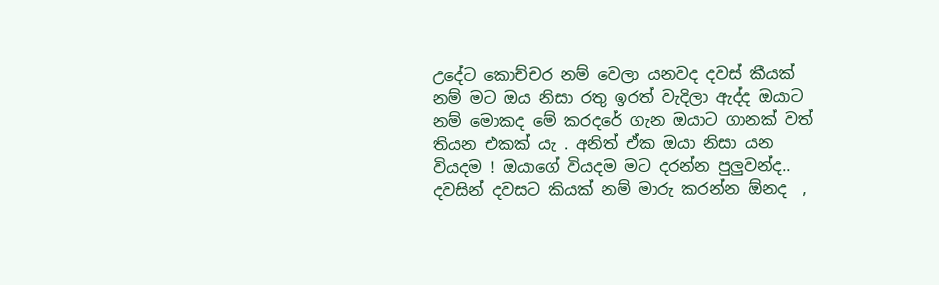උදේට කොච්චර නම් වෙලා යනවද දවස් කීයක් නම් මට ඔය නිසා රතු ඉරත් වැදිලා ඇද්ද ඔයාට නම් මොකද මේ කරදරේ ගැන ඔයාට ගානක් වත් තියන එකක් යැ . අනිත් ඒක ඔයා නිසා යන වියදම ! ඔයාගේ වියදම මට දරන්න පුලුවන්ද..
දවසින් දවසට කියක් නම් මාරු කරන්න ඕනද  ,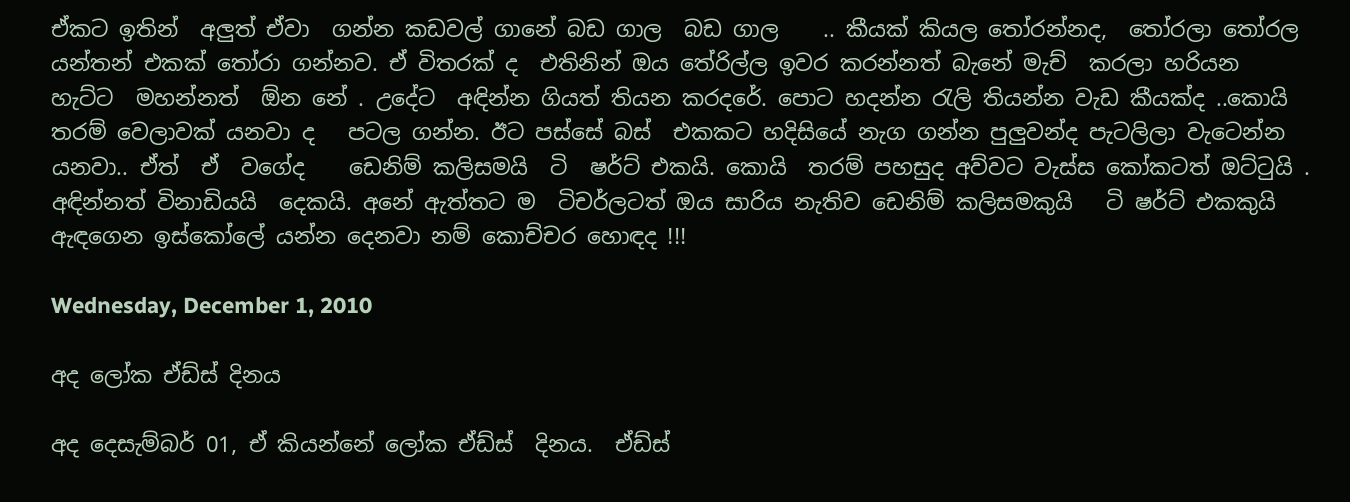ඒකට ඉතින්  අලුත් ඒවා  ගන්න කඩවල් ගානේ බඩ ගාල  බඩ ගාල    .. කීයක් කියල තෝරන්නද,  තෝරලා තෝරල යන්තන් එකක් තෝරා ගන්නව. ඒ විතරක් ද  එතිනින් ඔය තේරිල්ල ඉවර කරන්නත් බැනේ මැච්  කරලා හරියන  හැට්ට  මහන්නත්  ඕන නේ . උදේට  අඳින්න ගියත් තියන කරදරේ. පොට හදන්න රැලි තියන්න වැඩ කීයක්ද ..කොයි  තරම් වෙලාවක් යනවා ද   පටල ගන්න. ඊට පස්සේ බස්  එකකට හදිසියේ නැග ගන්න පුලුවන්ද පැටලිලා වැටෙන්න යනවා.. ඒත්  ඒ  වගේද    ඩෙනිම් කලිසමයි  ටි  ෂර්ට් එකයි. කොයි  තරම් පහසුද අව්වට වැස්ස කෝකටත් ඔට්ටුයි . අඳින්නත් විනාඩියයි  දෙකයි. අනේ ඇත්තට ම  ටිචර්ලටත් ඔය සාරිය නැතිව ඩෙනිම් කලිසමකුයි   ටි ෂර්ට් එකකුයි  ඇඳගෙන ඉස්කෝලේ යන්න දෙනවා නම් කොච්චර හොඳද !!!

Wednesday, December 1, 2010

අද ලෝක ඒඩ්ස් දිනය

අද දෙසැම්බර් 01, ඒ කියන්නේ ලෝක ඒඩ්ස්  දිනය.  ඒඩ්ස්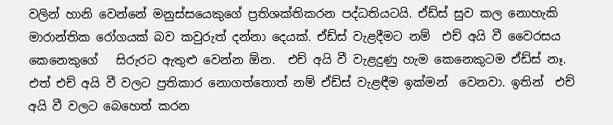වලින් හානි වෙන්නේ මනුස්සයෙකුගේ ප්‍රතිශක්තිකරන පද්ධතියටයි. ඒඩ්ස් සුව කල නොහැකි මාරාන්තික රෝගයක් බව කවුරුත් දන්නා දෙයක්. ඒඩ්ස් වැළදීමට නම්  එච් අයි වී වෛරසය කෙනෙකුගේ   සිරුරට ඇතුළු වෙන්න ඕන.  එච් අයි වී වැළදුණු හැම කෙනෙකුටම ඒඩ්ස් නෑ. එත් එච් අයි වී වලට ප්‍රතිකාර නොගත්තොත් නම් ඒඩ්ස් වැළඳීම ඉක්මන්  වෙනවා. ඉතින්  එච් අයි වී වලට බෙහෙත් කරන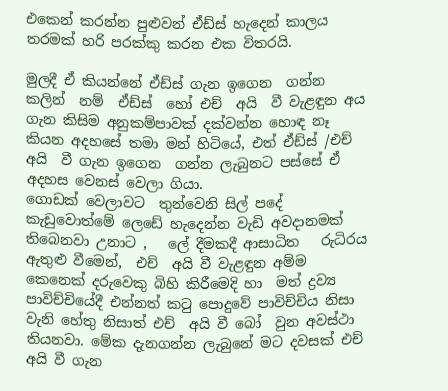එකෙන් කරන්න පුළුවන් ඒඩ්ස් හැදෙන් කාලය තරමක් හරි පරක්කු කරන එක විතරයි.

මුලදී ඒ කියන්නේ ඒඩ්ස් ගැන ඉගෙන  ගන්න කලින්  නම්  ඒඩ්ස්  හෝ එච්  අයි  වී වැළඳුන අය ගැන කිසිම අනුකම්පාවක් දක්වන්න හොඳ නෑ කියන අදහසේ තමා මන් හිටියේ, එත් ඒඩ්ස් /එච්  අයි  වී ගැන ඉගෙන  ගන්න ලැබුනට පස්සේ ඒ අදහස වෙනස් වෙලා ගියා.
ගොඩක් වෙලාවට  තුන්වෙනි සිල් පදේ කැඩුවොත්මේ ලෙඩේ හැදෙන්න වැඩි අවදානමක් තිබෙනවා උනාට ,   ලේ දීමකදී ආසාධිත   රුධිරය ඇතුළු වීමෙන්,  එච්  අයි වී වැළඳුන අම්ම කෙනෙක් දරුවෙකු බිහි කිරීමෙදි හා  මත් ද්‍රව්‍ය පාවිච්චියේදී එන්නත් කටු පොදුවේ පාවිච්චිය නිසා වැනි හේතු නිසාත් එච්  අයි වී බෝ  වුන අවස්ථා තියනවා. මේක දැනගන්න ලැබුනේ මට දවසක් එච්  අයි වී ගැන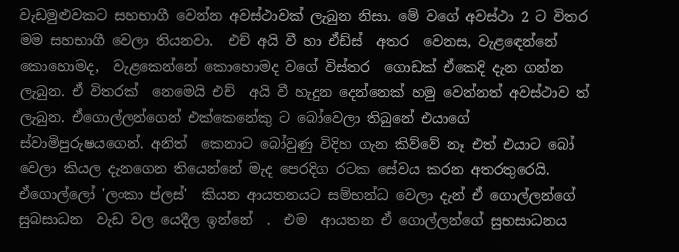වැඩමුළුවකට සහභාගී වෙන්න අවස්ථාවක් ලැබුන නිසා. මේ වගේ අවස්ථා 2 ට විතර මම සහභාගී වෙලා තියනවා.  එච් අයි වී හා ඒඩ්ස්  අතර  වෙනස, වැළඳෙන්නේ කොහොමද,  වැළකෙන්නේ කොහොමද වගේ විස්තර  ගොඩක් ඒකෙදි දැන ගන්න ලැබුන. ඒ විතරක්  නෙමෙයි එච්  අයි වී හැදුන දෙන්නෙක් හමු වෙන්නත් අවස්ථාව ත් ලැබුන. ඒගොල්ලන්ගෙන් එක්කෙනේකු ට බෝවෙලා තිබුනේ එයාගේ ස්වාමිපුරුෂයගෙන්. අනිත්  කෙනාට බෝවුණු විදිහ ගැන කිව්වේ නෑ එත් එයාට බෝ වෙලා කියල දැනගෙන තියෙන්නේ මැද පෙරදිග රටක සේවය කරන අතරතුරෙයි. ඒගොල්ලෝ 'ලංකා ප්ලස්'  කියන ආයතනයට සම්භන්ධ වෙලා දැන් ඒ ගොල්ලන්ගේ සුබසාධන  වැඩ වල යෙදීල ඉන්නේ  .  එම  ආයතන ඒ ගොල්ලන්ගේ සුභසාධනය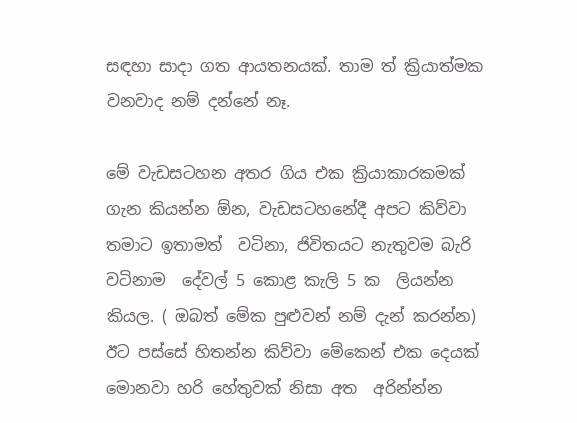සඳහා සාදා ගත ආයතනයක්. තාම ත් ක්‍රියාත්මක වනවාද නම් දන්නේ නෑ.

මේ වැඩසටහන අතර ගිය එක ක්‍රියාකාරකමක් ගැන කියන්න ඕන, වැඩසටහනේදී අපට කිව්වා  තමාට ඉතාමත්  වටිනා, ජිවිතයට නැතුවම බැරි වටිනාම  දේවල් 5 කොළ කැලි 5 ක  ලියන්න කියල. ( ඔබත් මේක පුළුවන් නම් දැන් කරන්න) ඊට පස්සේ හිතන්න කිව්වා මේකෙන් එක දෙයක් මොනවා හරි හේතුවක් නිසා අත  අරින්න්න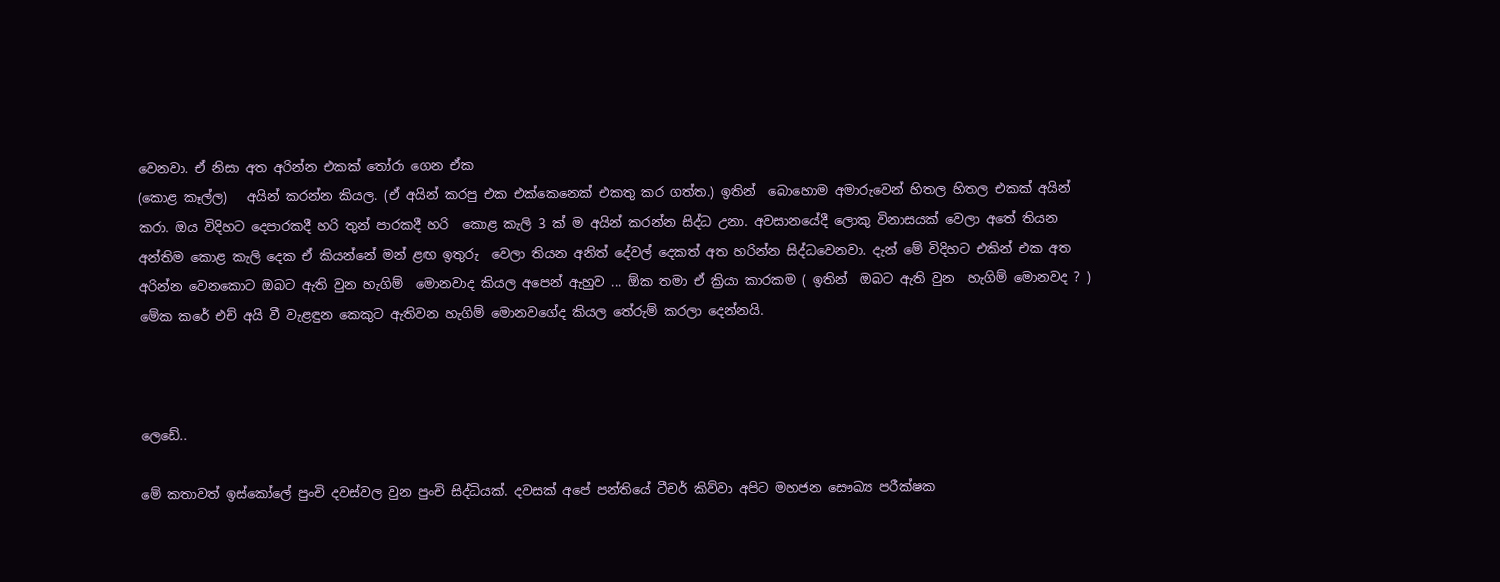වෙනවා. ඒ නිසා අත අරින්න එකක් තෝරා ගෙන ඒක
(කොළ කෑල්ල)   අයින් කරන්න කියල. (ඒ අයින් කරපු එක එක්කෙනෙක් එකතු කර ගත්ත.) ඉතින්  බොහොම අමාරුවෙන් හිතල හිතල එකක් අයින් කරා. ඔය විදිහට දෙපාරකදී හරි තුන් පාරකදී හරි  කොළ කැලි 3 ක් ම අයින් කරන්න සිද්ධ උනා. අවසානයේදී ලොකු විනාසයක් වෙලා අතේ තියන අන්තිම කොළ කැලි දෙක ඒ කියන්නේ මන් ළඟ ඉතුරු  වෙලා තියන අනිත් දේවල් දෙකත් අත හරින්න සිද්ධවෙනවා. දැන් මේ විදිහට එකින් එක අත අරින්න වෙනකොට ඔබට ඇති වුන හැගිම්  මොනවාද කියල අපෙන් ඇහුව ... ඕක තමා ඒ ක්‍රියා කාරකම ( ඉතින්  ඔබට ඇති වුන  හැගිම් මොනවද ? ) මේක කරේ එච් අයි වී වැළඳුන කෙකුට ඇතිවන හැගිම් මොනවගේද කියල තේරුම් කරලා දෙන්නයි.



ලෙඩේ..

මේ කතාවත් ඉස්කෝලේ පුංචි දවස්වල වුන පුංචි සිද්ධියක්. දවසක් අපේ පන්තියේ ටීචර් කිව්වා අපිට මහජන සෞඛ්‍ය පරීක්ෂක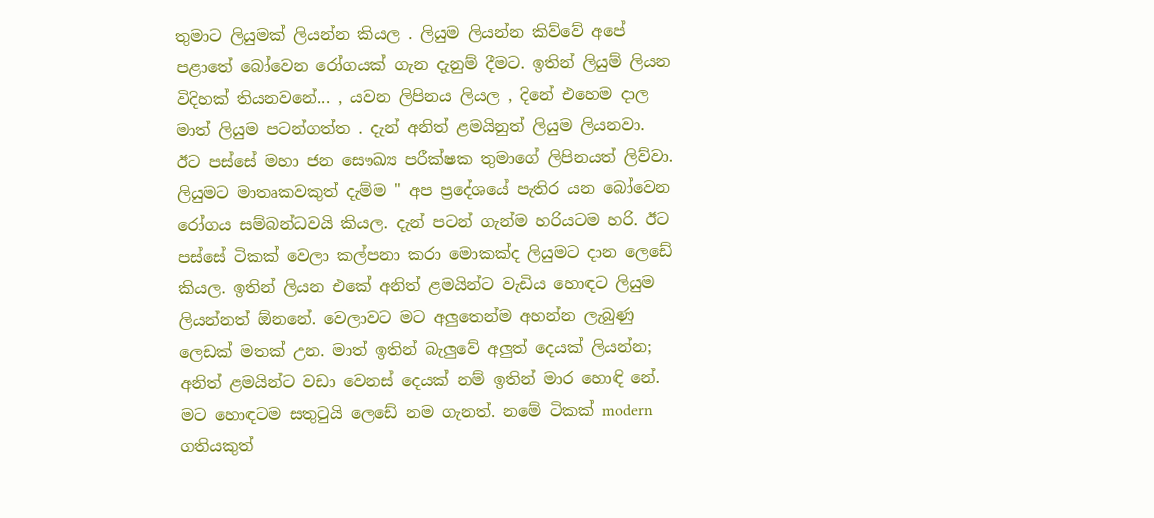තුමාට ලියුමක් ලියන්න කියල . ලියුම ලියන්න කිව්වේ අපේ පළාතේ බෝවෙන රෝගයක් ගැන දැනුම් දීමට. ඉතින් ලියුම් ලියන විදිහක් තියනවනේ... , යවන ලිපිනය ලියල , දිනේ එහෙම දාල මාත් ලියුම පටන්ගත්ත . දැන් අනිත් ළමයිනුත් ලියුම ලියනවා. ඊට පස්සේ මහා ජන සෞඛ්‍ය පරීක්ෂක තුමාගේ ලිපිනයත් ලිව්වා. ලියුමට මාතෘකවකුත් දැම්ම " අප ප්‍රදේශයේ පැතිර යන බෝවෙන රෝගය සම්බන්ධවයි කියල. දැන් පටන් ගැන්ම හරියටම හරි. ඊට පස්සේ ටිකක් වෙලා කල්පනා කරා මොකක්ද ලියුමට දාන ලෙඩේ කියල. ඉතින් ලියන එකේ අනිත් ළමයින්ට වැඩිය හොඳට ලියුම ලියන්නත් ඕනනේ. වෙලාවට මට අලුතෙන්ම අහන්න ලැබුණු ලෙඩක් මතක් උන. මාත් ඉතින් බැලුවේ අලුත් දෙයක් ලියන්න; අනිත් ළමයින්ට වඩා වෙනස් දෙයක් නම් ඉතින් මාර හොඳි නේ. මට හොඳටම සතුටුයි ලෙඩේ නම ගැනත්. නමේ ටිකක් modern ගතියකුත්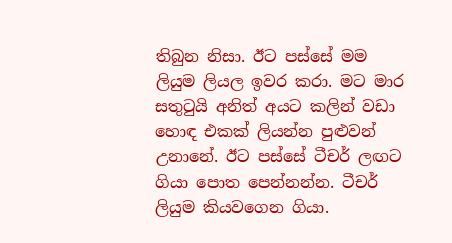තිබුන නිසා. ඊට පස්සේ මම ලියුම ලියල ඉවර කරා. මට මාර සතුටුයි අනිත් අයට කලින් වඩා හොඳ එකක් ලියන්න පුළුවන් උනානේ. ඊට පස්සේ ටීචර් ලඟට ගියා පොත පෙන්නන්න. ටීචර් ලියුම කියවගෙන ගියා.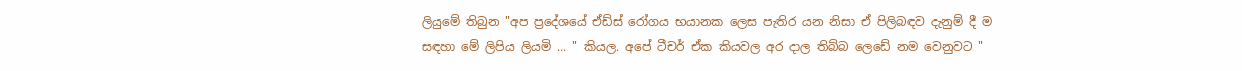ලියුමේ තිබුන "අප ප්‍රදේශයේ ඒඩ්ස් රෝගය භයානක ලෙස පැතිර යන නිසා ඒ පිලිබඳව දැනුම් දී ම සඳහා මේ ලිපිය ලියමි ... " කියල. අපේ ටීචර් ඒක කියවල අර දාල තිබ්බ ලෙඩේ නම වෙනුවට "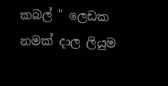කබල් " ලෙඩක නමක් දාල ලියුම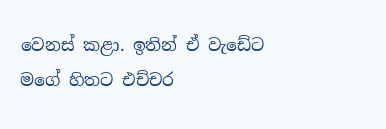වෙනස් කළා. ඉතින් ඒ වැඩේට මගේ හිතට එච්චර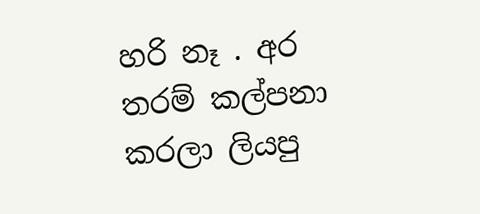හරි නෑ . අර තරම් කල්පනා කරලා ලියපු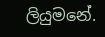ලියුමනේ.